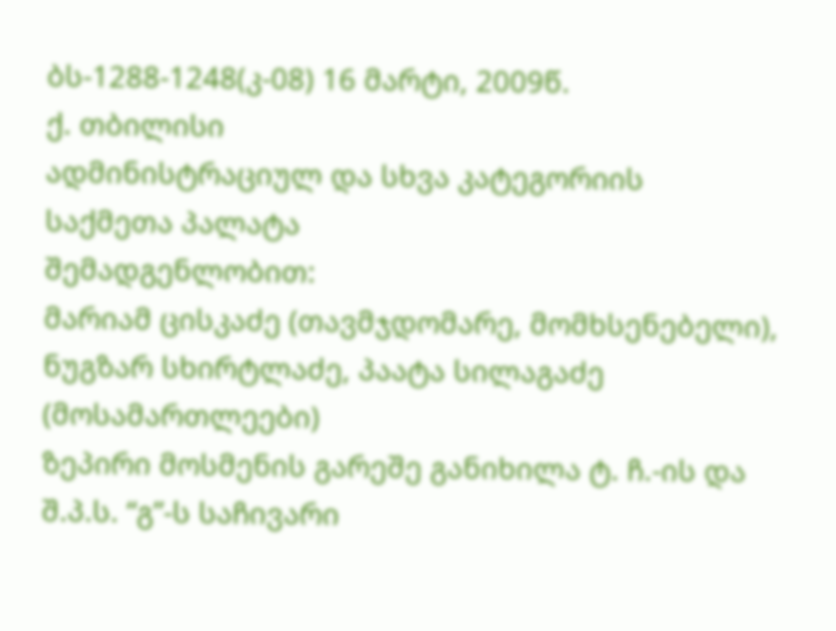ბს-1288-1248(კ-08) 16 მარტი, 2009წ.
ქ. თბილისი
ადმინისტრაციულ და სხვა კატეგორიის
საქმეთა პალატა
შემადგენლობით:
მარიამ ცისკაძე (თავმჯდომარე, მომხსენებელი),
ნუგზარ სხირტლაძე, პაატა სილაგაძე (მოსამართლეები)
ზეპირი მოსმენის გარეშე განიხილა ტ. ჩ.-ის და შ.პ.ს. “გ”-ს საჩივარი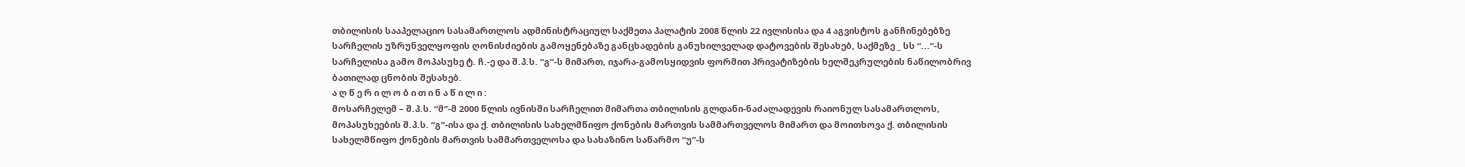თბილისის სააპელაციო სასამართლოს ადმინისტრაციულ საქმეთა პალატის 2008 წლის 22 ივლისისა და 4 აგვისტოს განჩინებებზე სარჩელის უზრუნველყოფის ღონისძიების გამოყენებაზე განცხადების განუხილველად დატოვების შესახებ, საქმეზე _ სს “...”-ს სარჩელისა გამო მოპასუხე ტ. ჩ.-ე და შ.პ.ს. “გ”-ს მიმართ, იჯარა-გამოსყიდვის ფორმით პრივატიზების ხელშეკრულების ნაწილობრივ ბათილად ცნობის შესახებ.
ა ღ წ ე რ ი ლ ო ბ ი თ ი ნ ა წ ი ლ ი :
მოსარჩელემ – შ.პ.ს. “მ”-მ 2000 წლის ივნისში სარჩელით მიმართა თბილისის გლდანი-ნაძალადევის რაიონულ სასამართლოს, მოპასუხეების შ.პ.ს. “გ”-ისა და ქ. თბილისის სახელმწიფო ქონების მართვის სამმართველოს მიმართ და მოითხოვა ქ. თბილისის სახელმწიფო ქონების მართვის სამმართველოსა და სახაზინო საწარმო “უ”-ს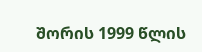შორის 1999 წლის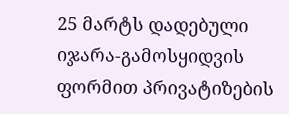25 მარტს დადებული იჯარა-გამოსყიდვის ფორმით პრივატიზების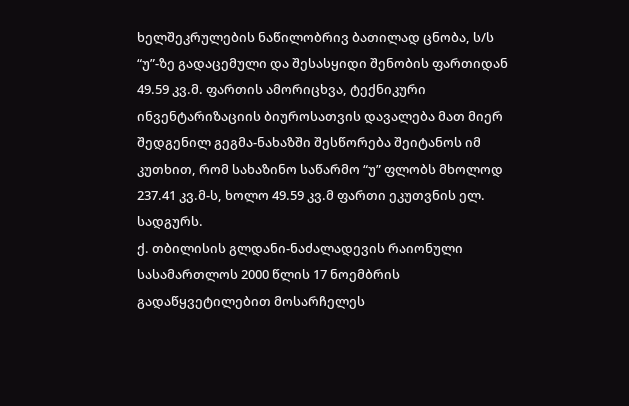ხელშეკრულების ნაწილობრივ ბათილად ცნობა, ს/ს “უ”-ზე გადაცემული და შესასყიდი შენობის ფართიდან 49.59 კვ.მ. ფართის ამორიცხვა, ტექნიკური ინვენტარიზაციის ბიუროსათვის დავალება მათ მიერ შედგენილ გეგმა-ნახაზში შესწორება შეიტანოს იმ კუთხით, რომ სახაზინო საწარმო “უ” ფლობს მხოლოდ 237.41 კვ.მ-ს, ხოლო 49.59 კვ.მ ფართი ეკუთვნის ელ. სადგურს.
ქ. თბილისის გლდანი-ნაძალადევის რაიონული სასამართლოს 2000 წლის 17 ნოემბრის გადაწყვეტილებით მოსარჩელეს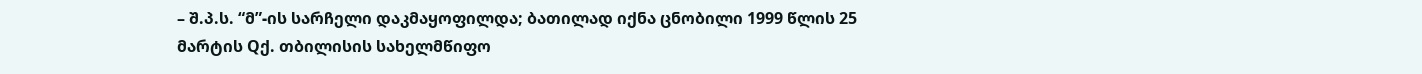– შ.პ.ს. “მ”-ის სარჩელი დაკმაყოფილდა; ბათილად იქნა ცნობილი 1999 წლის 25 მარტის Qქ. თბილისის სახელმწიფო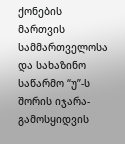ქონების მართვის სამმართველოსა და სახაზინო საწარმო “უ”-ს შორის იჯარა-გამოსყიდვის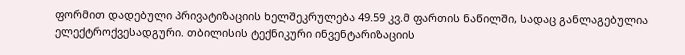ფორმით დადებული პრივატიზაციის ხელშეკრულება 49.59 კვ.მ ფართის ნაწილში, სადაც განლაგებულია ელექტროქვესადგური. თბილისის ტექნიკური ინვენტარიზაციის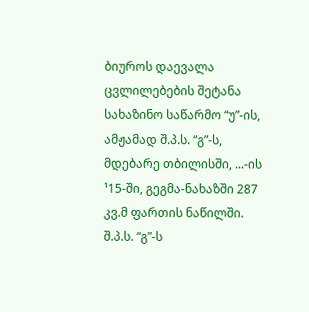ბიუროს დაევალა ცვლილებების შეტანა სახაზინო საწარმო “უ”-ის, ამჟამად შ.პ.ს. “გ”-ს, მდებარე თბილისში, ...-ის ¹15-ში, გეგმა-ნახაზში 287 კვ.მ ფართის ნაწილში. შ.პ.ს. “გ”-ს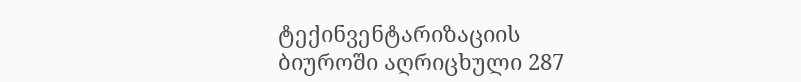ტექინვენტარიზაციის ბიუროში აღრიცხული 287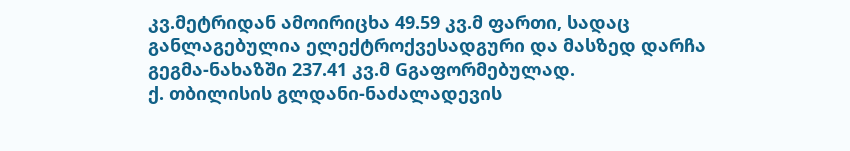კვ.მეტრიდან ამოირიცხა 49.59 კვ.მ ფართი, სადაც განლაგებულია ელექტროქვესადგური და მასზედ დარჩა გეგმა-ნახაზში 237.41 კვ.მ Gგაფორმებულად.
ქ. თბილისის გლდანი-ნაძალადევის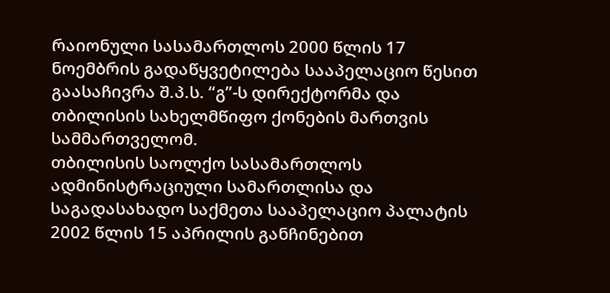რაიონული სასამართლოს 2000 წლის 17 ნოემბრის გადაწყვეტილება სააპელაციო წესით გაასაჩივრა შ.პ.ს. “გ”-ს დირექტორმა და თბილისის სახელმწიფო ქონების მართვის სამმართველომ.
თბილისის საოლქო სასამართლოს ადმინისტრაციული სამართლისა და საგადასახადო საქმეთა სააპელაციო პალატის 2002 წლის 15 აპრილის განჩინებით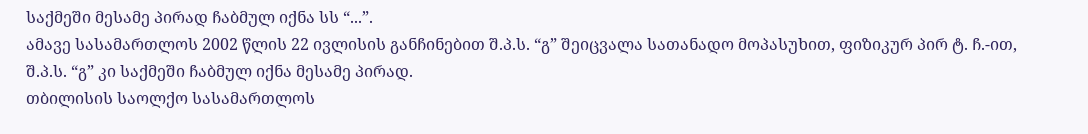საქმეში მესამე პირად ჩაბმულ იქნა სს “...”.
ამავე სასამართლოს 2002 წლის 22 ივლისის განჩინებით შ.პ.ს. “გ” შეიცვალა სათანადო მოპასუხით, ფიზიკურ პირ ტ. ჩ.-ით, შ.პ.ს. “გ” კი საქმეში ჩაბმულ იქნა მესამე პირად.
თბილისის საოლქო სასამართლოს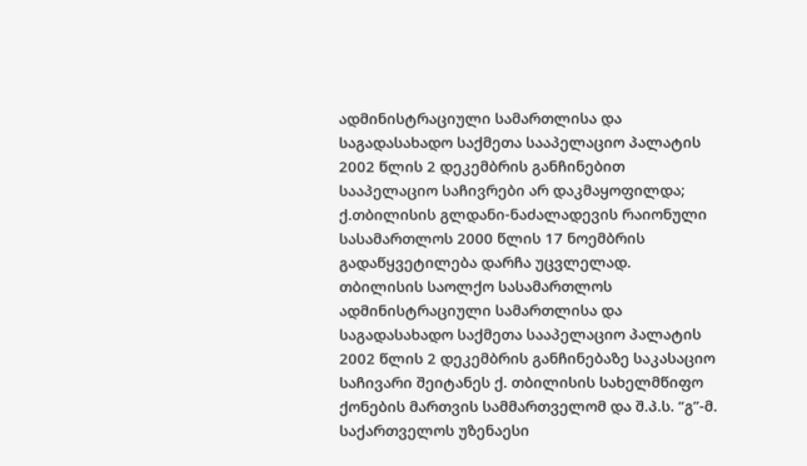ადმინისტრაციული სამართლისა და საგადასახადო საქმეთა სააპელაციო პალატის 2002 წლის 2 დეკემბრის განჩინებით სააპელაციო საჩივრები არ დაკმაყოფილდა; ქ.თბილისის გლდანი-ნაძალადევის რაიონული სასამართლოს 2000 წლის 17 ნოემბრის გადაწყვეტილება დარჩა უცვლელად.
თბილისის საოლქო სასამართლოს ადმინისტრაციული სამართლისა და საგადასახადო საქმეთა სააპელაციო პალატის 2002 წლის 2 დეკემბრის განჩინებაზე საკასაციო საჩივარი შეიტანეს ქ. თბილისის სახელმწიფო ქონების მართვის სამმართველომ და შ.პ.ს. “გ”-მ.
საქართველოს უზენაესი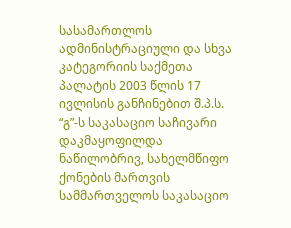სასამართლოს ადმინისტრაციული და სხვა კატეგორიის საქმეთა პალატის 2003 წლის 17 ივლისის განჩინებით შ.პ.ს. “გ”-ს საკასაციო საჩივარი დაკმაყოფილდა ნაწილობრივ, სახელმწიფო ქონების მართვის სამმართველოს საკასაციო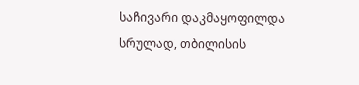საჩივარი დაკმაყოფილდა სრულად, თბილისის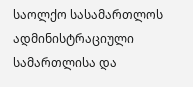საოლქო სასამართლოს ადმინისტრაციული სამართლისა და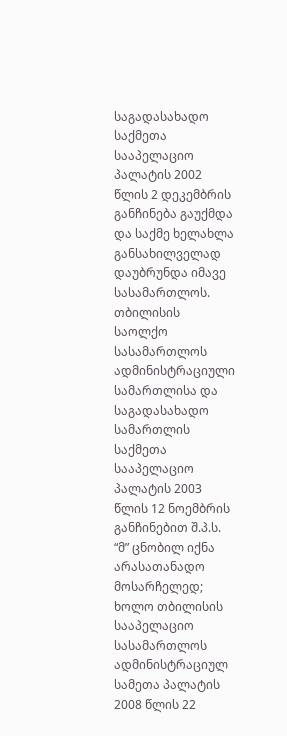საგადასახადო საქმეთა სააპელაციო პალატის 2002 წლის 2 დეკემბრის განჩინება გაუქმდა და საქმე ხელახლა განსახილველად დაუბრუნდა იმავე სასამართლოს.
თბილისის საოლქო სასამართლოს ადმინისტრაციული სამართლისა და საგადასახადო სამართლის საქმეთა სააპელაციო პალატის 2003 წლის 12 ნოემბრის განჩინებით შ.პ.ს. “მ” ცნობილ იქნა არასათანადო მოსარჩელედ; ხოლო თბილისის სააპელაციო სასამართლოს ადმინისტრაციულ სამეთა პალატის 2008 წლის 22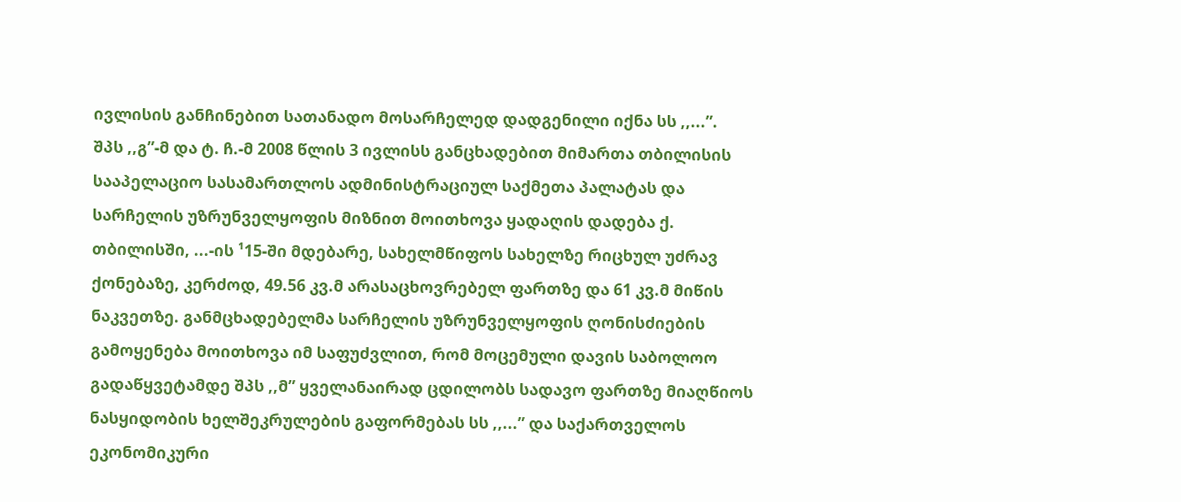ივლისის განჩინებით სათანადო მოსარჩელედ დადგენილი იქნა სს ,,...”.
შპს ,,გ”-მ და ტ. ჩ.-მ 2008 წლის 3 ივლისს განცხადებით მიმართა თბილისის სააპელაციო სასამართლოს ადმინისტრაციულ საქმეთა პალატას და სარჩელის უზრუნველყოფის მიზნით მოითხოვა ყადაღის დადება ქ. თბილისში, ...-ის ¹15-ში მდებარე, სახელმწიფოს სახელზე რიცხულ უძრავ ქონებაზე, კერძოდ, 49.56 კვ.მ არასაცხოვრებელ ფართზე და 61 კვ.მ მიწის ნაკვეთზე. განმცხადებელმა სარჩელის უზრუნველყოფის ღონისძიების გამოყენება მოითხოვა იმ საფუძვლით, რომ მოცემული დავის საბოლოო გადაწყვეტამდე შპს ,,მ” ყველანაირად ცდილობს სადავო ფართზე მიაღწიოს ნასყიდობის ხელშეკრულების გაფორმებას სს ,,...” და საქართველოს ეკონომიკური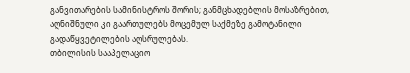განვითარების სამინისტროს შორის; განმცხადებლის მოსაზრებით, აღნიშნული კი გაართულებს მოცემულ საქმეზე გამოტანილი გადაწყვეტილების აღსრულებას.
თბილისის სააპელაციო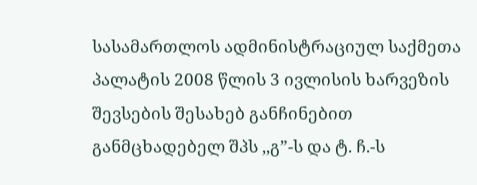სასამართლოს ადმინისტრაციულ საქმეთა პალატის 2008 წლის 3 ივლისის ხარვეზის შევსების შესახებ განჩინებით განმცხადებელ შპს ,,გ”-ს და ტ. ჩ.-ს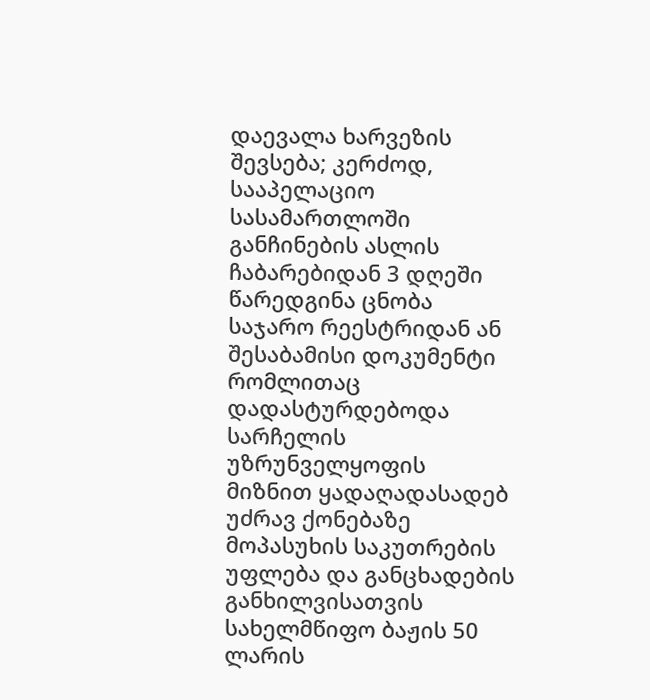დაევალა ხარვეზის შევსება; კერძოდ, სააპელაციო სასამართლოში განჩინების ასლის ჩაბარებიდან 3 დღეში წარედგინა ცნობა საჯარო რეესტრიდან ან შესაბამისი დოკუმენტი რომლითაც დადასტურდებოდა სარჩელის უზრუნველყოფის მიზნით ყადაღადასადებ უძრავ ქონებაზე მოპასუხის საკუთრების უფლება და განცხადების განხილვისათვის სახელმწიფო ბაჟის 50 ლარის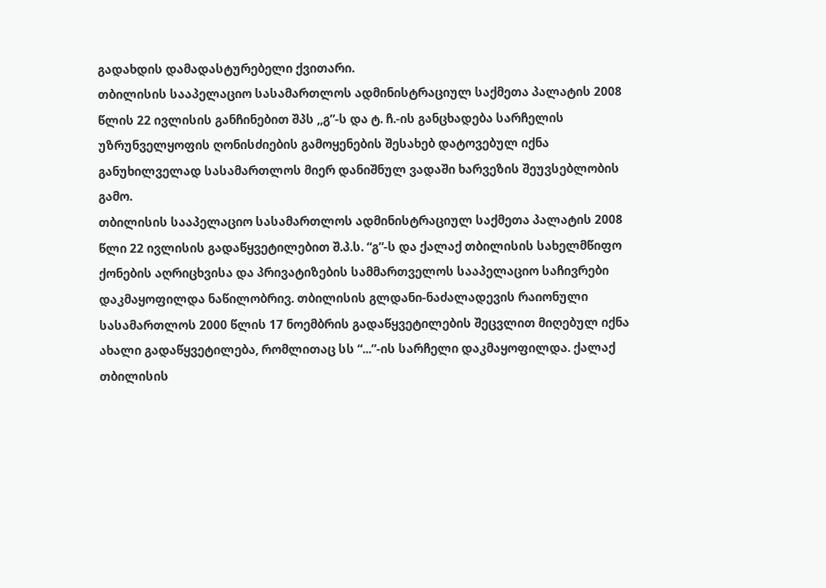გადახდის დამადასტურებელი ქვითარი.
თბილისის სააპელაციო სასამართლოს ადმინისტრაციულ საქმეთა პალატის 2008 წლის 22 ივლისის განჩინებით შპს ,,გ”-ს და ტ. ჩ.-ის განცხადება სარჩელის უზრუნველყოფის ღონისძიების გამოყენების შესახებ დატოვებულ იქნა განუხილველად სასამართლოს მიერ დანიშნულ ვადაში ხარვეზის შეუვსებლობის გამო.
თბილისის სააპელაციო სასამართლოს ადმინისტრაციულ საქმეთა პალატის 2008 წლი 22 ივლისის გადაწყვეტილებით შ.პ.ს. “გ”-ს და ქალაქ თბილისის სახელმწიფო ქონების აღრიცხვისა და პრივატიზების სამმართველოს სააპელაციო საჩივრები დაკმაყოფილდა ნაწილობრივ. თბილისის გლდანი-ნაძალადევის რაიონული სასამართლოს 2000 წლის 17 ნოემბრის გადაწყვეტილების შეცვლით მიღებულ იქნა ახალი გადაწყვეტილება, რომლითაც სს “...”-ის სარჩელი დაკმაყოფილდა. ქალაქ თბილისის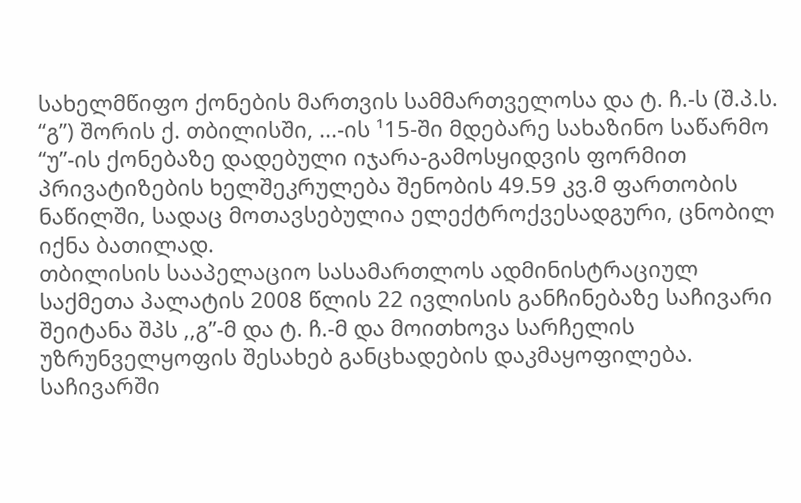სახელმწიფო ქონების მართვის სამმართველოსა და ტ. ჩ.-ს (შ.პ.ს. “გ”) შორის ქ. თბილისში, ...-ის ¹15-ში მდებარე სახაზინო საწარმო “უ”-ის ქონებაზე დადებული იჯარა-გამოსყიდვის ფორმით პრივატიზების ხელშეკრულება შენობის 49.59 კვ.მ ფართობის ნაწილში, სადაც მოთავსებულია ელექტროქვესადგური, ცნობილ იქნა ბათილად.
თბილისის სააპელაციო სასამართლოს ადმინისტრაციულ საქმეთა პალატის 2008 წლის 22 ივლისის განჩინებაზე საჩივარი შეიტანა შპს ,,გ”-მ და ტ. ჩ.-მ და მოითხოვა სარჩელის უზრუნველყოფის შესახებ განცხადების დაკმაყოფილება. საჩივარში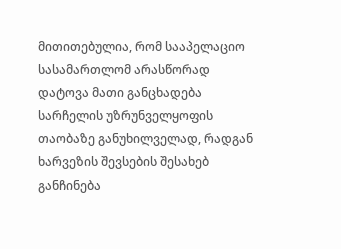მითითებულია, რომ სააპელაციო სასამართლომ არასწორად დატოვა მათი განცხადება სარჩელის უზრუნველყოფის თაობაზე განუხილველად, რადგან ხარვეზის შევსების შესახებ განჩინება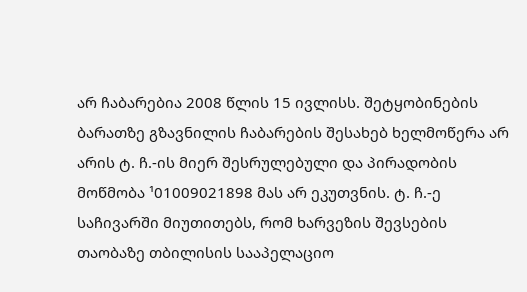არ ჩაბარებია 2008 წლის 15 ივლისს. შეტყობინების ბარათზე გზავნილის ჩაბარების შესახებ ხელმოწერა არ არის ტ. ჩ.-ის მიერ შესრულებული და პირადობის მოწმობა ¹01009021898 მას არ ეკუთვნის. ტ. ჩ.-ე საჩივარში მიუთითებს, რომ ხარვეზის შევსების თაობაზე თბილისის სააპელაციო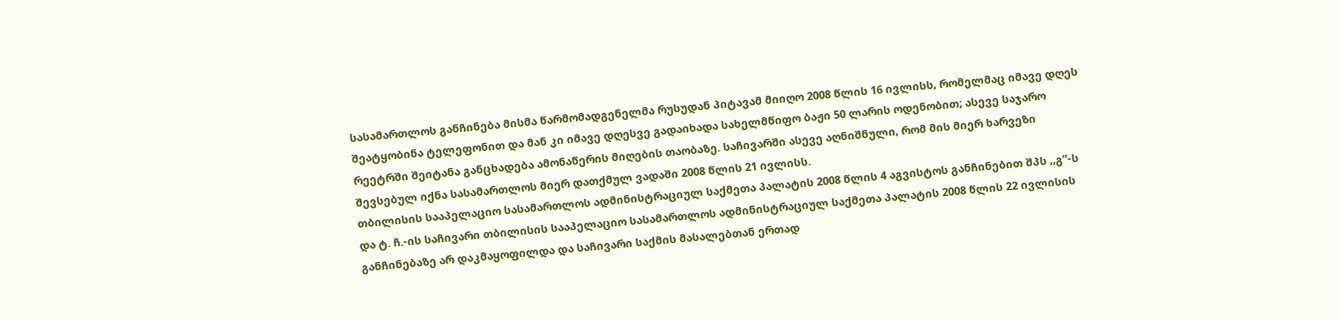სასამართლოს განჩინება მისმა წარმომადგენელმა რუსუდან პიტავამ მიიღო 2008 წლის 16 ივლისს, რომელმაც იმავე დღეს შეატყობინა ტელეფონით და მან კი იმავე დღესვე გადაიხადა სახელმწიფო ბაჟი 50 ლარის ოდენობით; ასევე საჯარო რეეტრში შეიტანა განცხადება ამონაწერის მიღების თაობაზე. საჩივარში ასევე აღნიშნული, რომ მის მიერ ხარვეზი შევსებულ იქნა სასამართლოს მიერ დათქმულ ვადაში 2008 წლის 21 ივლისს.
თბილისის სააპელაციო სასამართლოს ადმინისტრაციულ საქმეთა პალატის 2008 წლის 4 აგვისტოს განჩინებით შპს ,,გ”-ს და ტ. ჩ.-ის საჩივარი თბილისის სააპელაციო სასამართლოს ადმინისტრაციულ საქმეთა პალატის 2008 წლის 22 ივლისის განჩინებაზე არ დაკმაყოფილდა და საჩივარი საქმის მასალებთან ერთად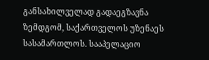განსახილველად გადაეგზავნა ზემდგომ, საქართველოს უზენაეს სასამართლოს. სააპელაციო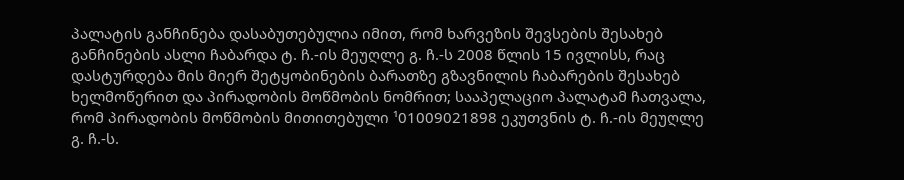პალატის განჩინება დასაბუთებულია იმით, რომ ხარვეზის შევსების შესახებ განჩინების ასლი ჩაბარდა ტ. ჩ.-ის მეუღლე გ. ჩ.-ს 2008 წლის 15 ივლისს, რაც დასტურდება მის მიერ შეტყობინების ბარათზე გზავნილის ჩაბარების შესახებ ხელმოწერით და პირადობის მოწმობის ნომრით; სააპელაციო პალატამ ჩათვალა, რომ პირადობის მოწმობის მითითებული ¹01009021898 ეკუთვნის ტ. ჩ.-ის მეუღლე გ. ჩ.-ს.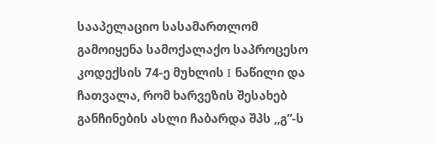სააპელაციო სასამართლომ გამოიყენა სამოქალაქო საპროცესო კოდექსის 74-ე მუხლის I ნაწილი და ჩათვალა, რომ ხარვეზის შესახებ განჩინების ასლი ჩაბარდა შპს ,,გ”-ს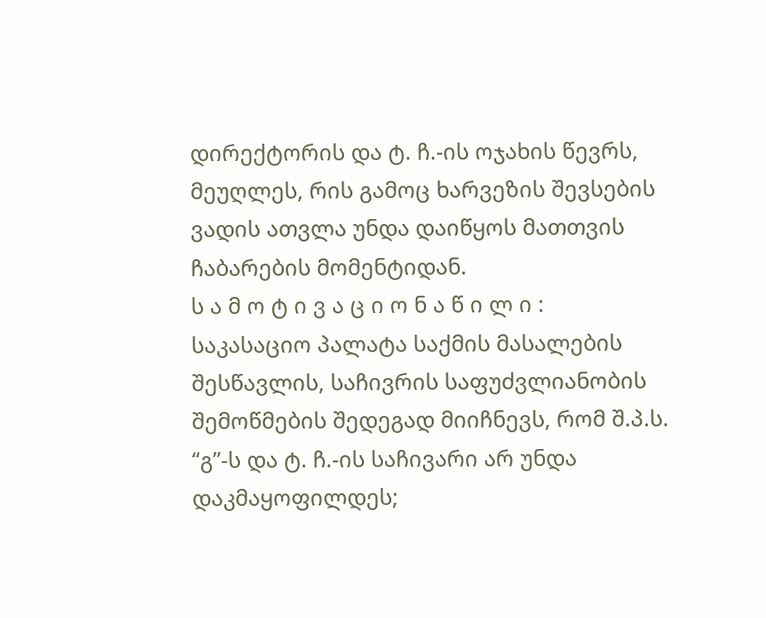დირექტორის და ტ. ჩ.-ის ოჯახის წევრს, მეუღლეს, რის გამოც ხარვეზის შევსების ვადის ათვლა უნდა დაიწყოს მათთვის ჩაბარების მომენტიდან.
ს ა მ ო ტ ი ვ ა ც ი ო ნ ა წ ი ლ ი :
საკასაციო პალატა საქმის მასალების შესწავლის, საჩივრის საფუძვლიანობის შემოწმების შედეგად მიიჩნევს, რომ შ.პ.ს. “გ”-ს და ტ. ჩ.-ის საჩივარი არ უნდა დაკმაყოფილდეს;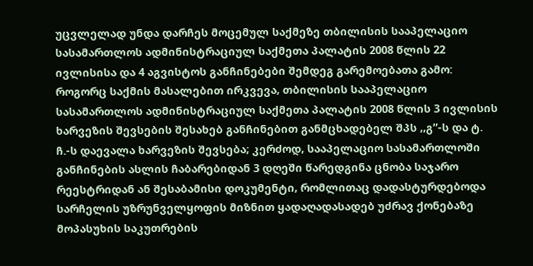უცვლელად უნდა დარჩეს მოცემულ საქმეზე თბილისის სააპელაციო სასამართლოს ადმინისტრაციულ საქმეთა პალატის 2008 წლის 22 ივლისისა და 4 აგვისტოს განჩინებები შემდეგ გარემოებათა გამო:
როგორც საქმის მასალებით ირკვევა, თბილისის სააპელაციო სასამართლოს ადმინისტრაციულ საქმეთა პალატის 2008 წლის 3 ივლისის ხარვეზის შევსების შესახებ განჩინებით განმცხადებელ შპს ,,გ”-ს და ტ. ჩ.-ს დაევალა ხარვეზის შევსება; კერძოდ, სააპელაციო სასამართლოში განჩინების ასლის ჩაბარებიდან 3 დღეში წარედგინა ცნობა საჯარო რეესტრიდან ან შესაბამისი დოკუმენტი, რომლითაც დადასტურდებოდა სარჩელის უზრუნველყოფის მიზნით ყადაღადასადებ უძრავ ქონებაზე მოპასუხის საკუთრების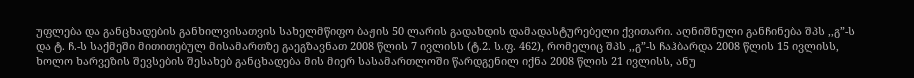უფლება და განცხადების განხილვისათვის სახელმწიფო ბაჟის 50 ლარის გადახდის დამადასტურებელი ქვითარი. აღნიშნული განჩინება შპს ,,გ”-ს და ტ. ჩ.-ს საქმეში მითითებულ მისამართზე გაეგზავნათ 2008 წლის 7 ივლისს (ტ.2. ს.ფ. 462), რომელიც შპს ,,გ”-ს ჩაჰბარდა 2008 წლის 15 ივლისს, ხოლო ხარვეზის შევსების შესახებ განცხადება მის მიერ სასამართლოში წარდგენილ იქნა 2008 წლის 21 ივლისს, ანუ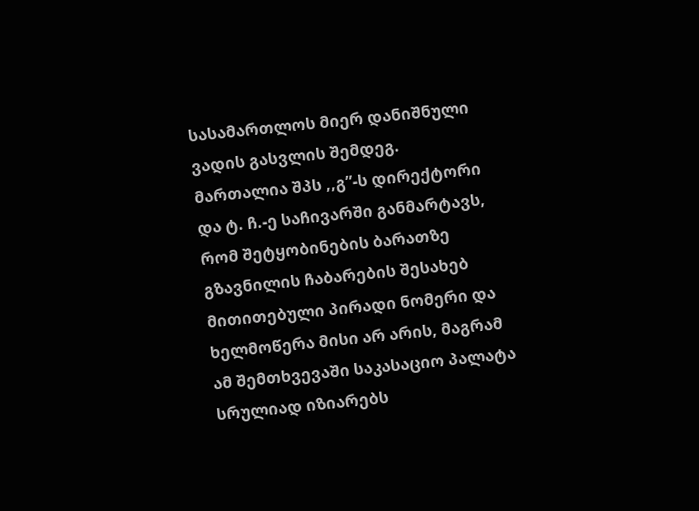სასამართლოს მიერ დანიშნული ვადის გასვლის შემდეგ.
მართალია შპს ,,გ”-ს დირექტორი და ტ. ჩ.-ე საჩივარში განმარტავს, რომ შეტყობინების ბარათზე გზავნილის ჩაბარების შესახებ მითითებული პირადი ნომერი და ხელმოწერა მისი არ არის, მაგრამ ამ შემთხვევაში საკასაციო პალატა სრულიად იზიარებს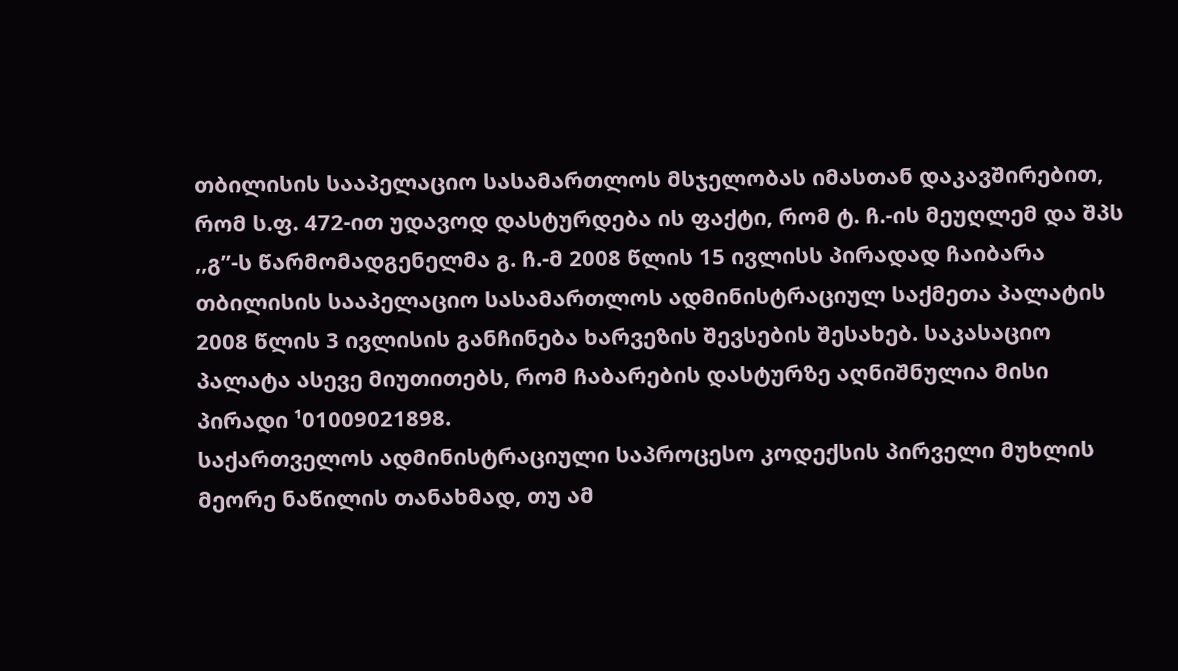თბილისის სააპელაციო სასამართლოს მსჯელობას იმასთან დაკავშირებით, რომ ს.ფ. 472-ით უდავოდ დასტურდება ის ფაქტი, რომ ტ. ჩ.-ის მეუღლემ და შპს ,,გ”-ს წარმომადგენელმა გ. ჩ.-მ 2008 წლის 15 ივლისს პირადად ჩაიბარა თბილისის სააპელაციო სასამართლოს ადმინისტრაციულ საქმეთა პალატის 2008 წლის 3 ივლისის განჩინება ხარვეზის შევსების შესახებ. საკასაციო პალატა ასევე მიუთითებს, რომ ჩაბარების დასტურზე აღნიშნულია მისი პირადი ¹01009021898.
საქართველოს ადმინისტრაციული საპროცესო კოდექსის პირველი მუხლის მეორე ნაწილის თანახმად, თუ ამ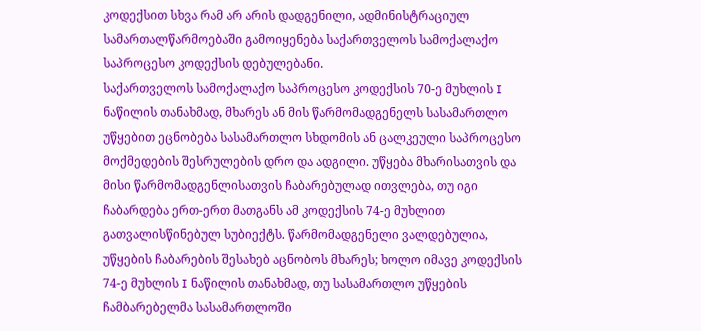კოდექსით სხვა რამ არ არის დადგენილი, ადმინისტრაციულ სამართალწარმოებაში გამოიყენება საქართველოს სამოქალაქო საპროცესო კოდექსის დებულებანი.
საქართველოს სამოქალაქო საპროცესო კოდექსის 70-ე მუხლის I ნაწილის თანახმად, მხარეს ან მის წარმომადგენელს სასამართლო უწყებით ეცნობება სასამართლო სხდომის ან ცალკეული საპროცესო მოქმედების შესრულების დრო და ადგილი. უწყება მხარისათვის და მისი წარმომადგენლისათვის ჩაბარებულად ითვლება, თუ იგი ჩაბარდება ერთ-ერთ მათგანს ამ კოდექსის 74-ე მუხლით გათვალისწინებულ სუბიექტს. წარმომადგენელი ვალდებულია, უწყების ჩაბარების შესახებ აცნობოს მხარეს; ხოლო იმავე კოდექსის 74-ე მუხლის I ნაწილის თანახმად, თუ სასამართლო უწყების ჩამბარებელმა სასამართლოში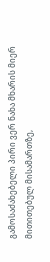გამოსაძახებელი პირი ვერ ნახა მხარის მიერ მითითებულ მისამართზე,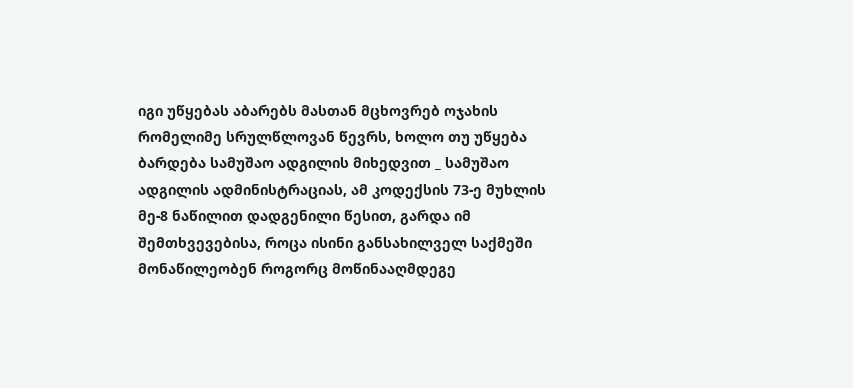იგი უწყებას აბარებს მასთან მცხოვრებ ოჯახის რომელიმე სრულწლოვან წევრს, ხოლო თუ უწყება ბარდება სამუშაო ადგილის მიხედვით _ სამუშაო ადგილის ადმინისტრაციას, ამ კოდექსის 73-ე მუხლის მე-8 ნაწილით დადგენილი წესით, გარდა იმ შემთხვევებისა, როცა ისინი განსახილველ საქმეში მონაწილეობენ როგორც მოწინააღმდეგე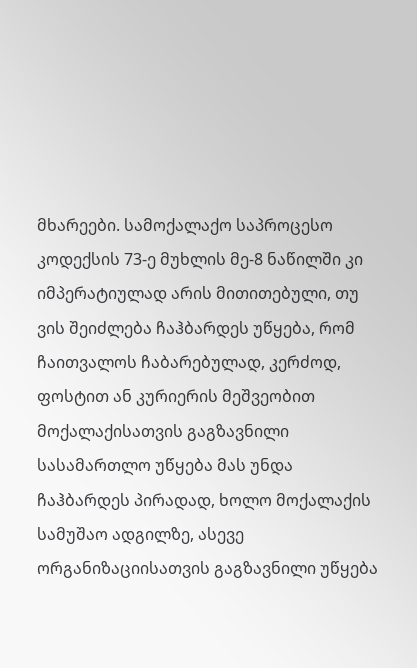მხარეები. სამოქალაქო საპროცესო კოდექსის 73-ე მუხლის მე-8 ნაწილში კი იმპერატიულად არის მითითებული, თუ ვის შეიძლება ჩაჰბარდეს უწყება, რომ ჩაითვალოს ჩაბარებულად, კერძოდ, ფოსტით ან კურიერის მეშვეობით მოქალაქისათვის გაგზავნილი სასამართლო უწყება მას უნდა ჩაჰბარდეს პირადად, ხოლო მოქალაქის სამუშაო ადგილზე, ასევე ორგანიზაციისათვის გაგზავნილი უწყება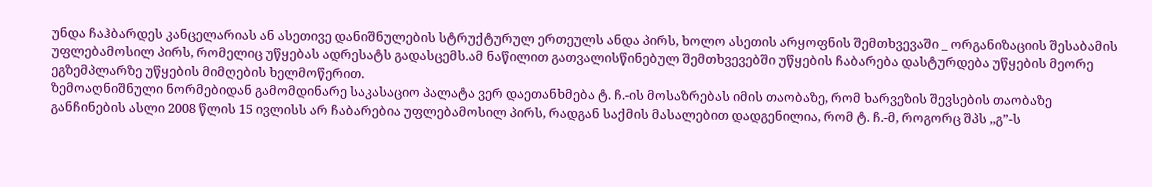უნდა ჩაჰბარდეს კანცელარიას ან ასეთივე დანიშნულების სტრუქტურულ ერთეულს ანდა პირს, ხოლო ასეთის არყოფნის შემთხვევაში _ ორგანიზაციის შესაბამის უფლებამოსილ პირს, რომელიც უწყებას ადრესატს გადასცემს.ამ ნაწილით გათვალისწინებულ შემთხვევებში უწყების ჩაბარება დასტურდება უწყების მეორე ეგზემპლარზე უწყების მიმღების ხელმოწერით.
ზემოაღნიშნული ნორმებიდან გამომდინარე საკასაციო პალატა ვერ დაეთანხმება ტ. ჩ.-ის მოსაზრებას იმის თაობაზე, რომ ხარვეზის შევსების თაობაზე განჩინების ასლი 2008 წლის 15 ივლისს არ ჩაბარებია უფლებამოსილ პირს, რადგან საქმის მასალებით დადგენილია, რომ ტ. ჩ.-მ, როგორც შპს ,,გ”-ს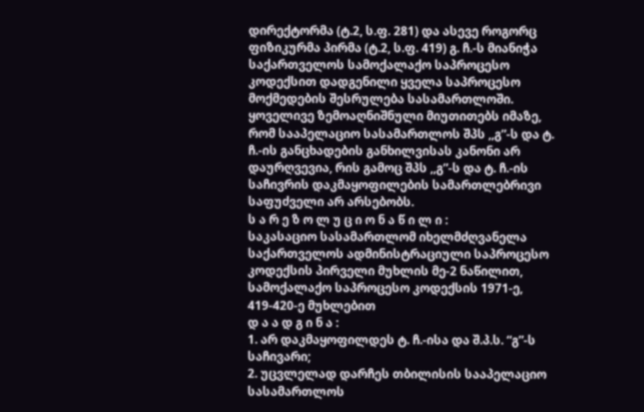დირექტორმა (ტ.2, ს.ფ. 281) და ასევე როგორც ფიზიკურმა პირმა (ტ.2, ს.ფ. 419) გ. ჩ.-ს მიანიჭა საქართველოს სამოქალაქო საპროცესო კოდექსით დადგენილი ყველა საპროცესო მოქმედების შესრულება სასამართლოში.
ყოველივე ზემოაღნიშნული მიუთითებს იმაზე, რომ სააპელაციო სასამართლოს შპს ,,გ”-ს და ტ. ჩ.-ის განცხადების განხილვისას კანონი არ დაურღვევია, რის გამოც შპს ,,გ”-ს და ტ. ჩ.-ის საჩივრის დაკმაყოფილების სამართლებრივი საფუძველი არ არსებობს.
ს ა რ ე ზ ო ლ უ ც ი ო ნ ა წ ი ლ ი :
საკასაციო სასამართლომ იხელმძღვანელა საქართველოს ადმინისტრაციული საპროცესო კოდექსის პირველი მუხლის მე-2 ნაწილით, სამოქალაქო საპროცესო კოდექსის 1971-ე, 419-420-ე მუხლებით
დ ა ა დ გ ი ნ ა :
1. არ დაკმაყოფილდეს ტ. ჩ.-ისა და შ.პ.ს. “გ”-ს საჩივარი;
2. უცვლელად დარჩეს თბილისის სააპელაციო სასამართლოს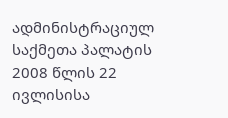ადმინისტრაციულ საქმეთა პალატის 2008 წლის 22 ივლისისა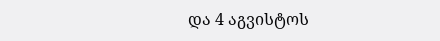და 4 აგვისტოს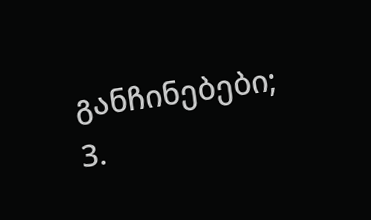განჩინებები;
3.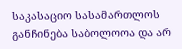საკასაციო სასამართლოს განჩინება საბოლოოა და არ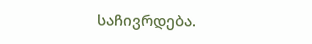საჩივრდება.